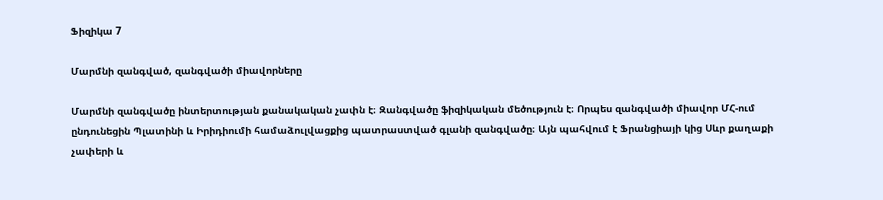Ֆիզիկա 7

Մարմնի զանգված, զանգվածի միավորները

Մարմնի զանգվածը ինտերտության քանակական չափն է։ Զանգվածը ֆիզիկական մեծություն է։ Որպես զանգվածի միավոր ՄՀ-ում ընդունեցին Պլատինի և Իրիդիումի համաձուլվացքից պատրաստված գլանի զանգվածը։ Այն պահվում է Ֆրանցիայի կից Սևր քաղաքի չափերի և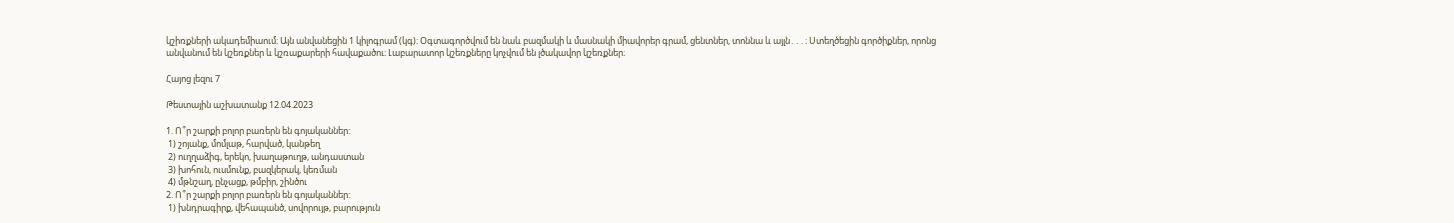կշիռքների ակադեմիաում։ Այն անվանեցին 1 կիլոգրամ (կգ)։ Օգտագործվում են նաև բազմակի և մասնակի միավորեր գրամ, ցենտներ, տոննա և այլն․․․։ Ստեղծեցին գործիքներ, որոնց անվանում են կշեռքներ և կշռաքարերի հավաքածու։ Լաբարատոր կշեռքները կոչվում են լծակավոր կշեռքներ։

Հայոց լեզու 7

Թեստային աշխատանք 12.04.2023

1. Ո՞ր շարքի բոլոր բառերն են գոյականներ:
 1) շոյանք, մոմլաթ, հարված, կանթեղ
 2) ուղղաձիգ, երեկո, խաղաթուղթ, անդաստան
 3) խոհուն, ուսմունք, բազկերակ, կեռման
 4) մթնշաղ, ընչացք, թմբիր, շինծու
2. Ո՞ր շարքի բոլոր բառերն են գոյականներ:
 1) խնդրագիրք, վեհապանծ, սովորույթ, բարություն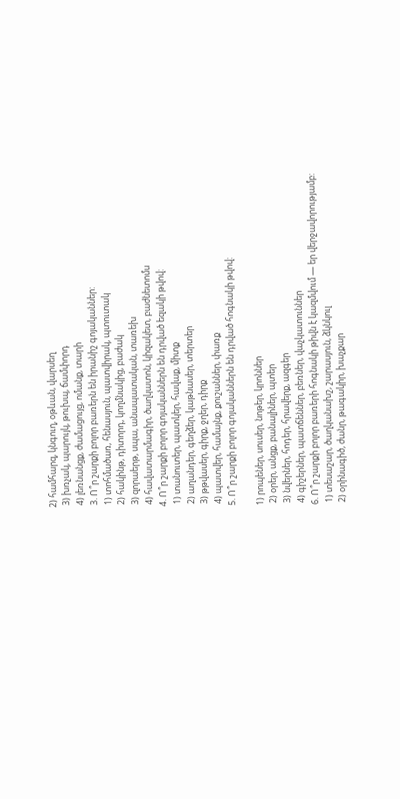2) համհարզ, կնգուղ, օթևան, վարսեղ
 3) խռչակ, պարույկ, թուխպ, ճամփորդ
 4) լեռնանցք, ժամացույց, ոմանք, տարի
 3. Ո՞ր շարքի բոլոր բառերն են իրանիշ գոյականներ:
 1) տոհմածառ, հենասյուն, պատվիրակ, պտուտակ
 2) հակինթ, դիտորդ, կողմնակից, բաժակ
 3) զորաերթ, սպա, անապատական, տառեխ
 4) հավատարմագիր, ծաղկատոն, կիզակետ, բաժնետոմս
4. Ո՞ր շարքի բոլոր գոյականներն են դրված եզակի թվով:
 1) տանուտեր, պատկեր, հավաք, միտք
 2) աղանդեր, գեղձեր, կաթնասեր, տերտեր
 3) թթվասեր, գիրք, ջղեր, դիրք
 4) պատվեր, համայնք, քուշաններ, փառք
5. Ո՞ր շարքի բոլոր գոյականներն են դրված հոգնակի թվով:

1) րոպեներ, սուսեր, նոթեր, կրոններ
 2) օրեր, անցք, բանալիներ, պտեր
 3) նվերներ, հոդեր, հրավերք, ազգեր
 4) գիշերներ, պատճեններ, բեռներ, վաչկատուններ
6. Ո՞ր շարքի բոլոր բառերի հոգնակի թիվն է կազմվում — եր վերջավորությամբ:
 1) տեսաշար, ծաղկանախշ, շարասյուն, ձկնկուլ
 2) օրինագիծ, ժանր, թագակիր, խաչքար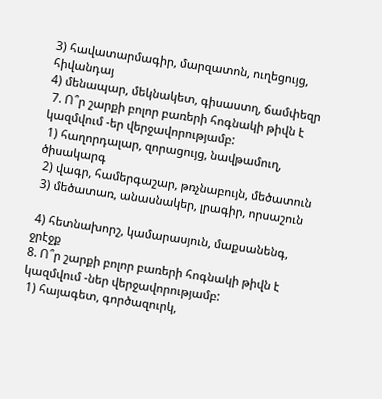3) հավատարմագիր, մարզատոն, ուղեցույց, հիվանդայ
4) մենապար, մեկնակետ, գիսաստղ, ճամփեզր
 7. Ո՞ր շարքի բոլոր բառերի հոգնակի թիվն է կազմվում -եր վերջավորությամբ:
 1) հաղորդալար, զորացույց, նավթամուղ, ծիսակարգ
 2) վագր, համերգաշար, թռչնաբույն, մեծատուն
 3) մեծատառ, անասնակեր, լրագիր, որսաշուն

 4) հետնախորշ, կամարասյուն, մաքսանենգ, ջրէջք
8. Ո՞ր շարքի բոլոր բառերի հոգնակի թիվն է կազմվում -ներ վերջավորությամբ:
 1) հայագետ, գործազուրկ,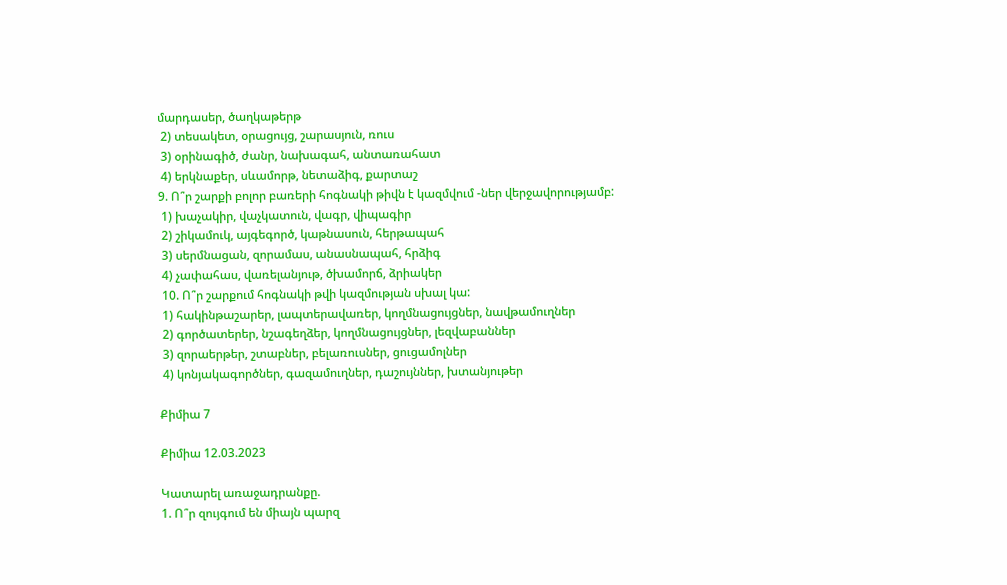մարդասեր, ծաղկաթերթ
 2) տեսակետ, օրացույց, շարասյուն, ռուս
 3) օրինագիծ, ժանր, նախագահ, անտառահատ
 4) երկնաքեր, սևամորթ, նետաձիգ, քարտաշ
9. Ո՞ր շարքի բոլոր բառերի հոգնակի թիվն է կազմվում -ներ վերջավորությամբ:
 1) խաչակիր, վաչկատուն, վագր, վիպագիր
 2) շիկամուկ, այգեգործ, կաթնասուն, հերթապահ
 3) սերմնացան, զորամաս, անասնապահ, հրձիգ
 4) չափահաս, վառելանյութ, ծխամորճ, ձրիակեր
 10. Ո՞ր շարքում հոգնակի թվի կազմության սխալ կա:
 1) հակինթաշարեր, լապտերավառեր, կողմնացույցներ, նավթամուղներ
 2) գործատերեր, նշագեղձեր, կողմնացույցներ, լեզվաբաններ
 3) զորաերթեր, շտաբներ, բելառուսներ, ցուցամոլներ
 4) կոնյակագործներ, գազամուղներ, դաշույններ, խտանյութեր

Քիմիա 7

Քիմիա 12.03.2023

Կատարել առաջադրանքը.
1. Ո՞ր զույգում են միայն պարզ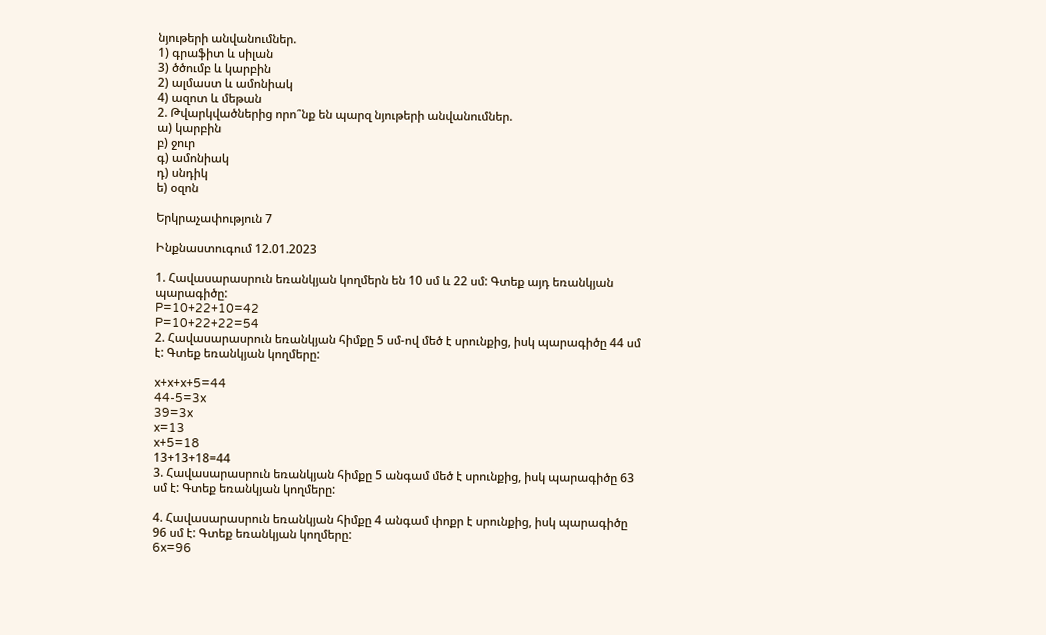նյութերի անվանումներ.
1) գրաֆիտ և սիլան
3) ծծումբ և կարբին
2) ալմաստ և ամոնիակ
4) ազոտ և մեթան
2. Թվարկվածներից որո՞նք են պարզ նյութերի անվանումներ.
ա) կարբին
բ) ջուր
գ) ամոնիակ
դ) սնդիկ
ե) օզոն

Երկրաչափություն 7

Ինքնաստուգում 12.01.2023

1. Հավասարասրուն եռանկյան կողմերն են 10 սմ և 22 սմ: Գտեք այդ եռանկյան պարագիծը:
P=10+22+10=42
P=10+22+22=54
2. Հավասարասրուն եռանկյան հիմքը 5 սմ-ով մեծ է սրունքից, իսկ պարագիծը 44 սմ է: Գտեք եռանկյան կողմերը:

x+x+x+5=44
44-5=3x
39=3x
x=13
x+5=18
13+13+18=44
3. Հավասարասրուն եռանկյան հիմքը 5 անգամ մեծ է սրունքից, իսկ պարագիծը 63 սմ է: Գտեք եռանկյան կողմերը:

4. Հավասարասրուն եռանկյան հիմքը 4 անգամ փոքր է սրունքից, իսկ պարագիծը 96 սմ է: Գտեք եռանկյան կողմերը:
6x=96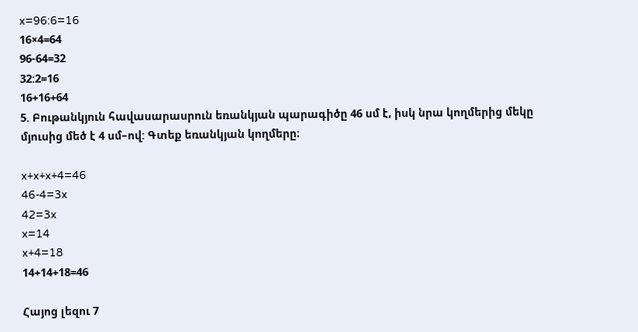x=96:6=16
16×4=64
96-64=32
32:2=16
16+16+64
5. Բութանկյուն հավասարասրուն եռանկյան պարագիծը 46 սմ է, իսկ նրա կողմերից մեկը մյուսից մեծ է 4 սմ–ով: Գտեք եռանկյան կողմերը։

x+x+x+4=46
46-4=3x
42=3x
x=14
x+4=18
14+14+18=46

Հայոց լեզու 7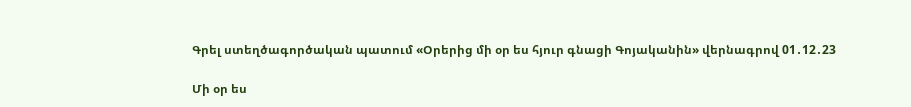Գրել ստեղծագործական պատում «Օրերից մի օր ես հյուր գնացի Գոյականին» վերնագրով 01․12․23

Մի օր ես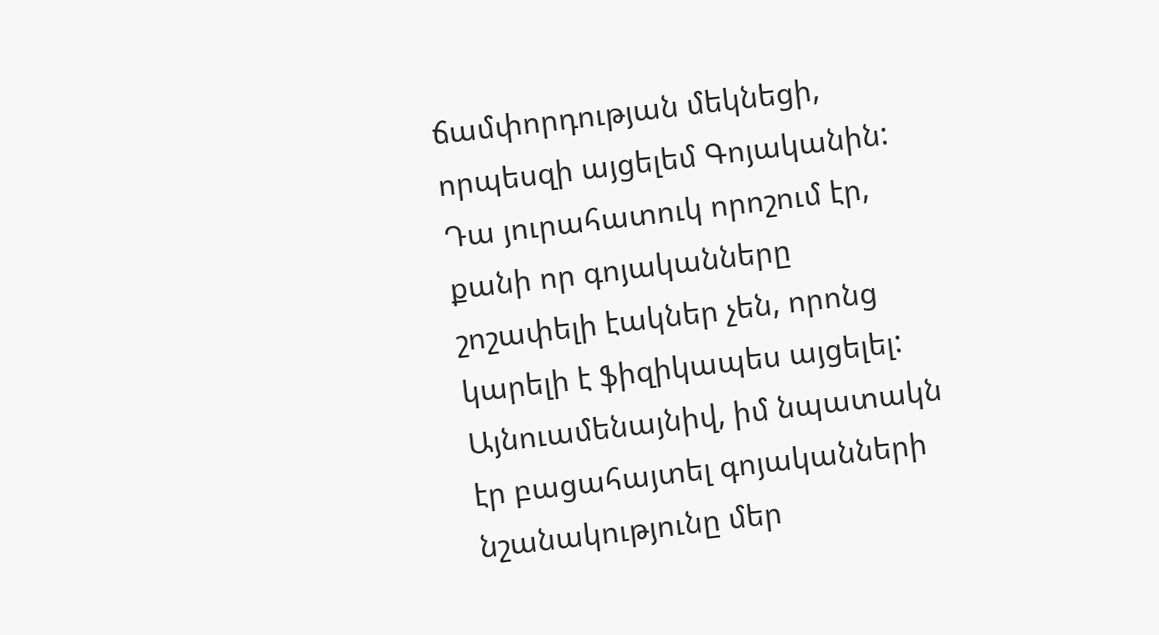ճամփորդության մեկնեցի, որպեսզի այցելեմ Գոյականին: Դա յուրահատուկ որոշում էր, քանի որ գոյականները շոշափելի էակներ չեն, որոնց կարելի է ֆիզիկապես այցելել: Այնուամենայնիվ, իմ նպատակն էր բացահայտել գոյականների նշանակությունը մեր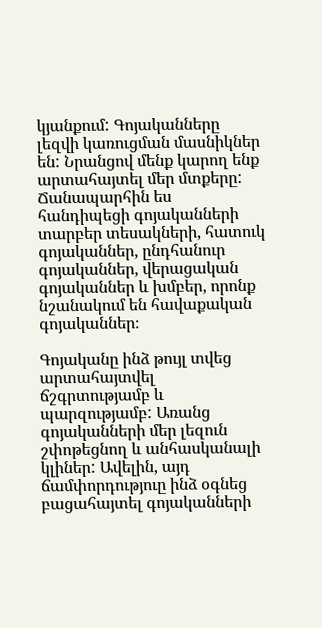կյանքում: Գոյականները լեզվի կառուցման մասնիկներ են: Նրանցով մենք կարող ենք արտահայտել մեր մտքերը: Ճանապարհին ես հանդիպեցի գոյականների տարբեր տեսակների, հատուկ գոյականներ, ընդհանուր գոյականներ, վերացական գոյականներ և խմբեր, որոնք նշանակում են հավաքական գոյականներ։

Գոյականը ինձ թույլ տվեց արտահայտվել ճշգրտությամբ և պարզությամբ: Առանց գոյականների մեր լեզուն շփոթեցնող և անհասկանալի կլիներ: Ավելին, այդ ճամփորդություը ինձ օգնեց բացահայտել գոյականների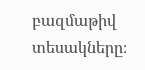բազմաթիվ տեսակները։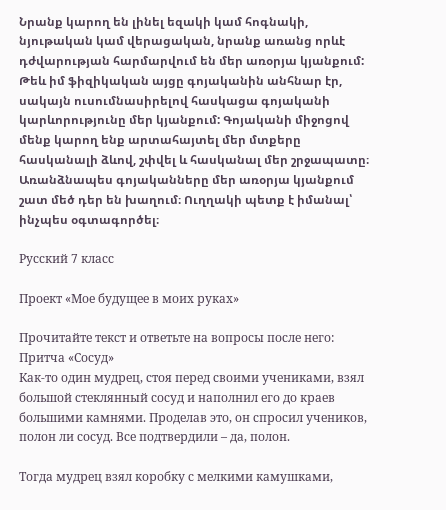Նրանք կարող են լինել եզակի կամ հոգնակի, նյութական կամ վերացական, նրանք առանց որևէ դժվարության հարմարվում են մեր առօրյա կյանքում: Թեև իմ ֆիզիկական այցը գոյականին անհնար էր, սակայն ուսումնասիրելով հասկացա գոյականի կարևորությունը մեր կյանքում: Գոյականի միջոցով մենք կարող ենք արտահայտել մեր մտքերը հասկանալի ձևով, շփվել և հասկանալ մեր շրջապատը։ Առանձնապես գոյականները մեր առօրյա կյանքում շատ մեծ դեր են խաղում։ Ուղղակի պետք է իմանալ՝ ինչպես օգտագործել։

Русский 7 класс

Проект «Мое будущее в моих руках»

Прочитайте текст и ответьте на вопросы после него:
Притча «Сосуд»
Как-то один мудрец, стоя перед своими учениками, взял большой стеклянный сосуд и наполнил его до краев большими камнями. Проделав это, он спросил учеников, полон ли сосуд. Все подтвердили – да, полон.

Тогда мудрец взял коробку с мелкими камушками,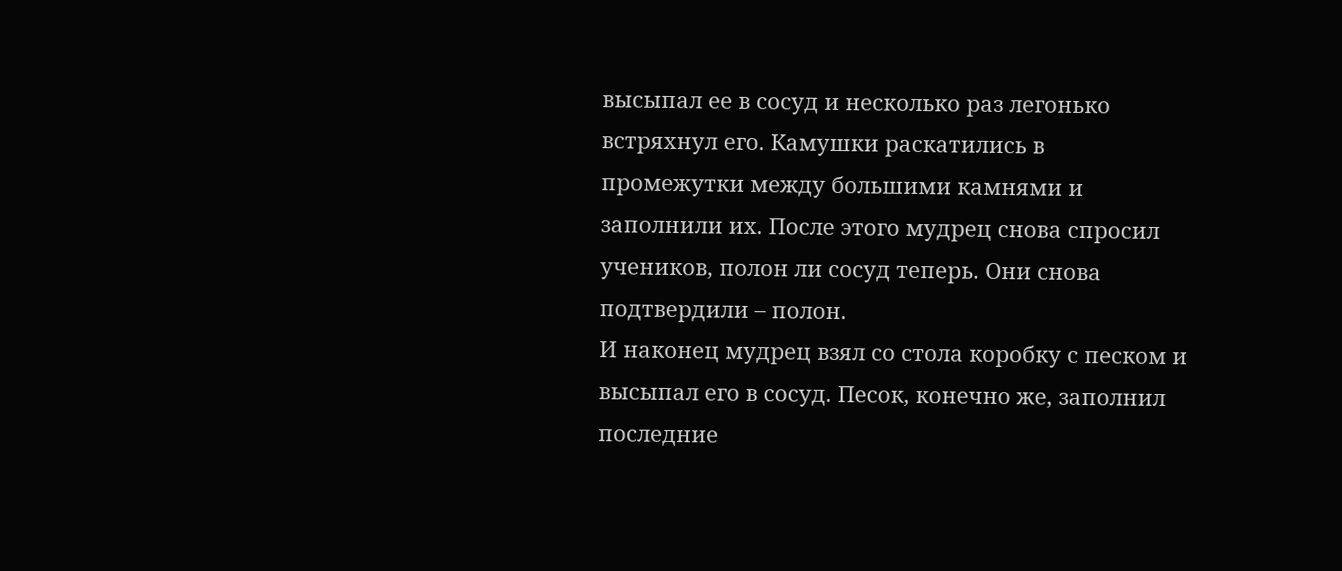высыпал ее в сосуд и несколько раз легонько встряхнул его. Камушки раскатились в промежутки между большими камнями и заполнили их. После этого мудрец снова спросил учеников, полон ли сосуд теперь. Они снова подтвердили – полон.
И наконец мудрец взял со стола коробку с песком и высыпал его в сосуд. Песок, конечно же, заполнил последние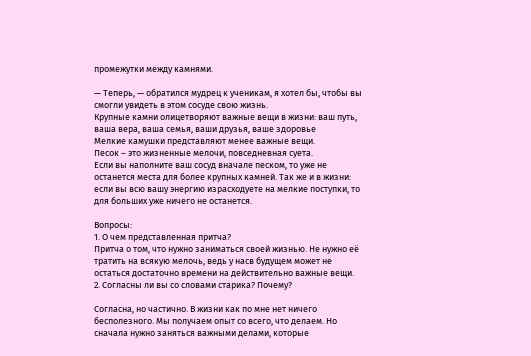промежутки между камнями.

— Теперь, — обратился мудрец к ученикам, я хотел бы, чтобы вы смогли увидеть в этом сосуде свою жизнь.
Крупные камни олицетворяют важные вещи в жизни: ваш путь, ваша вера, ваша семья, ваши друзья, ваше здоровье
Мелкие камушки представляют менее важные вещи.
Песок – это жизненные мелочи, повседневная суета.
Если вы наполните ваш сосуд вначале песком, то уже не останется места для более крупных камней. Так же и в жизни: если вы всю вашу энергию израсходуете на мелкие поступки, то для больших уже ничего не останется.

Вопросы:
1. О чем представленная притча?
Притча о том, что нужно заниматься своей жизнью. Не нужно её тратить на всякую мелочь, ведь у насв будущем может не остаться достаточно времени на действительно важные вещи.
2. Согласны ли вы со словами старика? Почему?

Согласна, но частично. В жизни как по мне нет ничего бесполезного. Мы получаем опыт со всего, что делаем. Но сначала нужно заняться важными делами, которые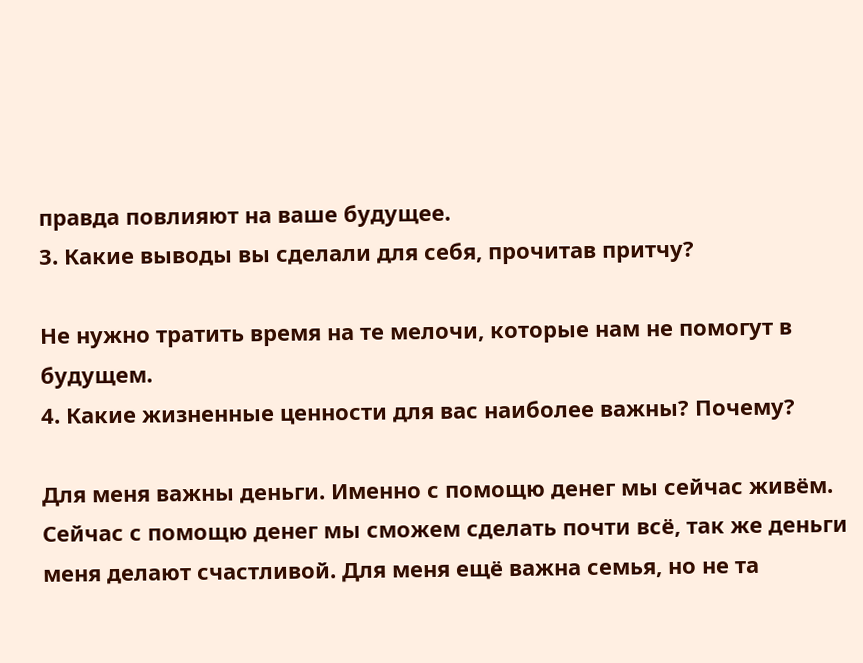правда повлияют на ваше будущее.
3. Какие выводы вы сделали для себя, прочитав притчу?

Не нужно тратить время на те мелочи, которые нам не помогут в будущем.
4. Какие жизненные ценности для вас наиболее важны? Почему?

Для меня важны деньги. Именно с помощю денег мы сейчас живём. Сейчас с помощю денег мы сможем сделать почти всё, так же деньги меня делают счастливой. Для меня ещё важна семья, но не та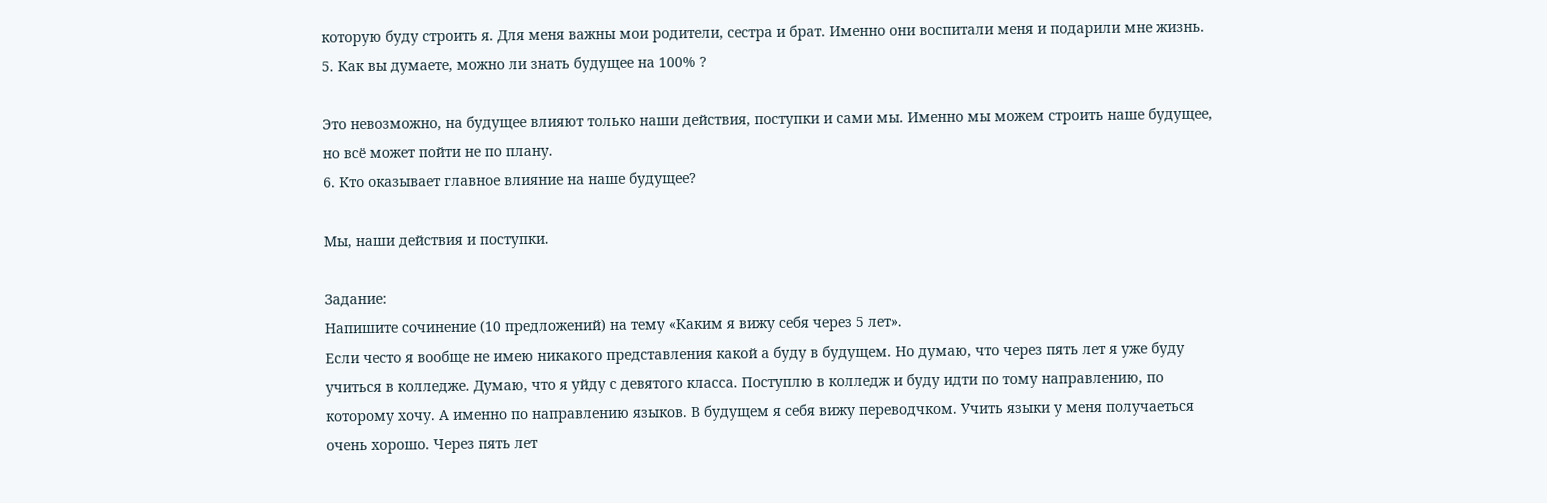которую буду строить я. Для меня важны мои родители, сестра и брат. Именно они воспитали меня и подарили мне жизнь.
5. Как вы думаете, можно ли знать будущее на 100% ?

Это невозможно, на будущее влияют только наши действия, поступки и сами мы. Именно мы можем строить наше будущее, но всё может пойти не по плану.
6. Кто оказывает главное влияние на наше будущее?

Мы, наши действия и поступки.

Задание:
Напишите сочинение (10 предложений) на тему «Каким я вижу себя через 5 лет».
Если често я вообще не имею никакого представления какой а буду в будущем. Но думаю, что через пять лет я уже буду учиться в колледже. Думаю, что я уйду с девятого класса. Поступлю в колледж и буду идти по тому направлению, по которому хочу. А именно по направлению языков. В будущем я себя вижу переводчком. Учить языки у меня получаеться очень хорошо. Через пять лет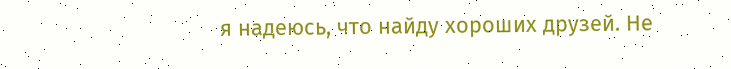я надеюсь, что найду хороших друзей. Не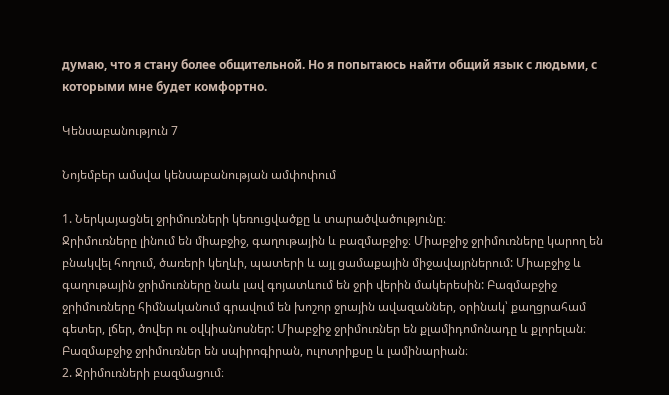думаю, что я стану более общительной. Но я попытаюсь найти общий язык с людьми, с которыми мне будет комфортно.

Կենսաբանություն 7

Նոյեմբեր ամսվա կենսաբանության ամփոփում

1. Ներկայացնել ջրիմուռների կեռուցվածքը և տարածվածությունը։
Ջրիմուռները լինում են միաբջիջ, գաղութային և բազմաբջիջ։ Միաբջիջ ջրիմուռները կարող են բնակվել հողում, ծառերի կեղևի, պատերի և այլ ցամաքային միջավայրներում: Միաբջիջ և գաղութային ջրիմուռները նաև լավ գոյատևում են ջրի վերին մակերեսին: Բազմաբջիջ ջրիմուռները հիմնականում գրավում են խոշոր ջրային ավազաններ, օրինակ՝ քաղցրահամ գետեր, լճեր, ծովեր ու օվկիանոսներ: Միաբջիջ ջրիմուռներ են քլամիդոմոնադը և քլորելան։ Բազմաբջիջ ջրիմուռներ են սպիրոգիրան, ուլոտրիքսը և լամինարիան։
2. Ջրիմուռների բազմացում։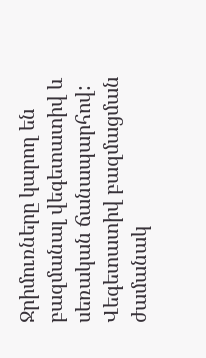Ջրիմուռները կարող են բազմանալ վեգետատիվ և սեռական ճանապարհով:
Վեգետատիվ բազմացման ժամանակ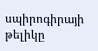սպիրոգիրայի թելիկը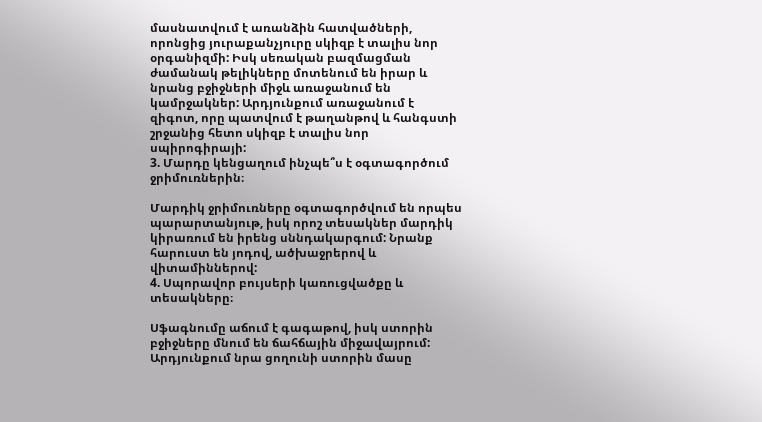մասնատվում է առանձին հատվածների, որոնցից յուրաքանչյուրը սկիզբ է տալիս նոր օրգանիզմի: Իսկ սեռական բազմացման ժամանակ թելիկները մոտենում են իրար և նրանց բջիջների միջև առաջանում են կամրջակներ: Արդյունքում առաջանում է զիգոտ, որը պատվում է թաղանթով և հանգստի շրջանից հետո սկիզբ է տալիս նոր սպիրոգիրայի:
3. Մարդը կենցաղում ինչպե՞ս է օգտագործում ջրիմուռներին։

Մարդիկ ջրիմուռները օգտագործվում են որպես պարարտանյութ, իսկ որոշ տեսակներ մարդիկ կիրառում են իրենց սննդակարգում: Նրանք հարուստ են յոդով, ածխաջրերով և վիտամիններով:
4. Սպորավոր բույսերի կառուցվածքը և տեսակները։

Սֆագնումը աճում է գագաթով, իսկ ստորին բջիջները մնում են ճահճային միջավայրում: Արդյունքում նրա ցողունի ստորին մասը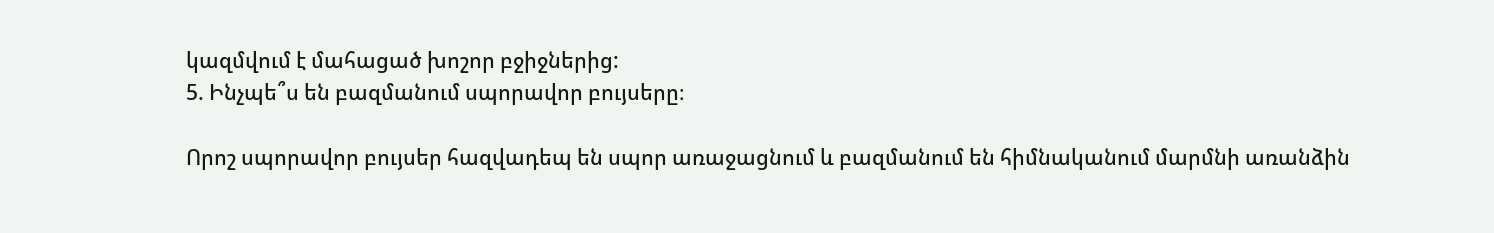կազմվում է մահացած խոշոր բջիջներից:
5. Ինչպե՞ս են բազմանում սպորավոր բույսերը։

Որոշ սպորավոր բույսեր հազվադեպ են սպոր առաջացնում և բազմանում են հիմնականում մարմնի առանձին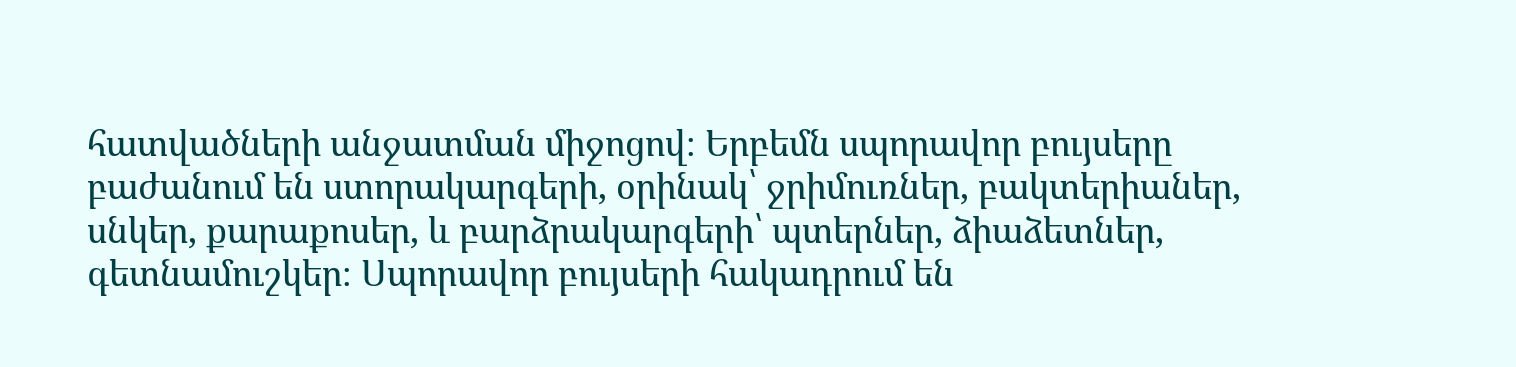հատվածների անջատման միջոցով։ Երբեմն սպորավոր բույսերը բաժանում են ստորակարգերի, օրինակ՝ ջրիմուռներ, բակտերիաներ, սնկեր, քարաքոսեր, և բարձրակարգերի՝ պտերներ, ձիաձետներ, գետնամուշկեր։ Սպորավոր բույսերի հակադրում են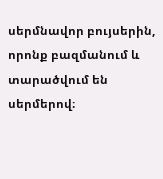սերմնավոր բույսերին, որոնք բազմանում և տարածվում են սերմերով։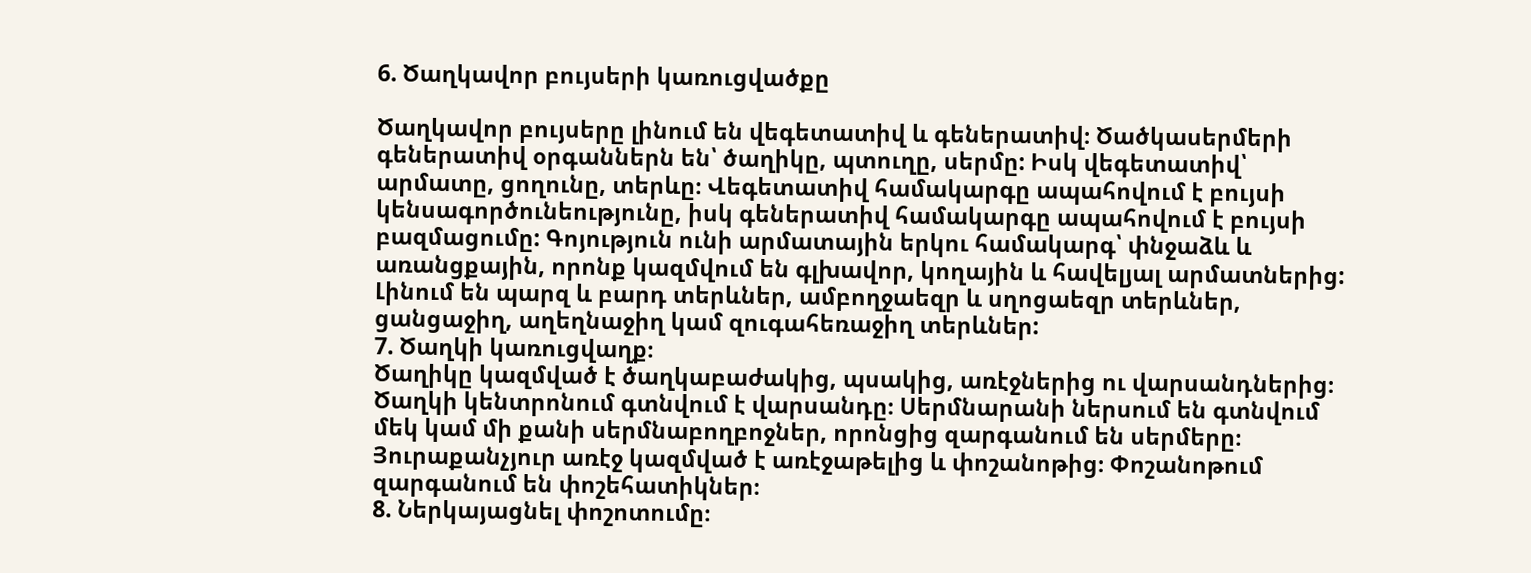6. Ծաղկավոր բույսերի կառուցվածքը

Ծաղկավոր բույսերը լինում են վեգետատիվ և գեներատիվ։ Ծածկասերմերի գեներատիվ օրգաններն են՝ ծաղիկը, պտուղը, սերմը: Իսկ վեգետատիվ՝ արմատը, ցողունը, տերևը։ Վեգետատիվ համակարգը ապահովում է բույսի կենսագործունեությունը, իսկ գեներատիվ համակարգը ապահովում է բույսի բազմացումը: Գոյություն ունի արմատային երկու համակարգ՝ փնջաձև և առանցքային, որոնք կազմվում են գլխավոր, կողային և հավելյալ արմատներից: Լինում են պարզ և բարդ տերևներ, ամբողջաեզր և սղոցաեզր տերևներ, ցանցաջիղ, աղեղնաջիղ կամ զուգահեռաջիղ տերևներ:
7. Ծաղկի կառուցվաղք։
Ծաղիկը կազմված է ծաղկաբաժակից, պսակից, առէջներից ու վարսանդներից։ Ծաղկի կենտրոնում գտնվում է վարսանդը։ Սերմնարանի ներսում են գտնվում մեկ կամ մի քանի սերմնաբողբոջներ, որոնցից զարգանում են սերմերը։ Յուրաքանչյուր առէջ կազմված է առէջաթելից և փոշանոթից։ Փոշանոթում զարգանում են փոշեհատիկներ։
8. Ներկայացնել փոշոտումը։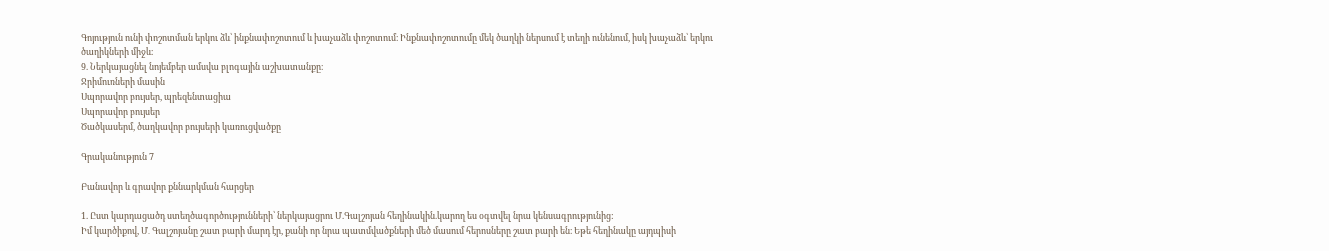Գոյություն ունի փոշոտման երկու ձև՝ ինքնափոշոտում և խաչաձև փոշոտում։ Ինքնափոշոտումը մեկ ծաղկի ներսում է տեղի ունենում, իսկ խաչաձև՝ երկու ծաղիկների միջև։
9. Ներկայացնել նոյեմբեր ամսվա բլոգային աշխատանքը։
Ջրիմուռների մասին
Սպորավոր բույսեր, պրեզենտացիա
Սպորավոր բույսեր
Ծածկասերմ, ծաղկավոր բույսերի կառուցվածքը

Գրականություն 7

Բանավոր և գրավոր քննարկման հարցեր

1. Ըստ կարդացածդ ստեղծագործությունների՝ ներկայացրու Մ.Գալշոյան հեղինակին.կարող ես օգտվել նրա կենսագրությունից:
Իմ կարծիքով, Մ․ Գալշոյանը շատ բարի մարդ էր, քանի որ նրա պատմվածքների մեծ մասում հերոսները շատ բարի են։ Եթե հեղինակը այդպիսի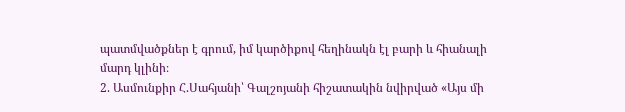պատմվածքներ է գրում, իմ կարծիքով հեղինակն էլ բարի և հիանալի մարդ կլինի։
2. Ասմունքիր Հ.Սահյանի՝ Գալշոյանի հիշատակին նվիրված «Այս մի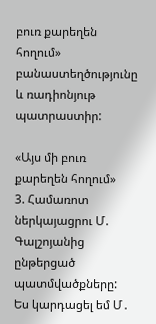բուռ քարեղեն հողում» բանաստեղծությունը և ռադիոնյութ պատրաստիր:

«Այս մի բուռ քարեղեն հողում»
3. Համառոտ ներկայացրու Մ. Գալշոյանից ընթերցած պատմվածքները:
Ես կարդացել եմ Մ․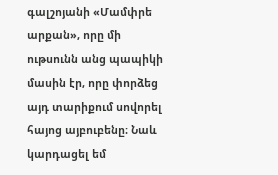գալշոյանի «Մամփրե արքան», որը մի ութսունն անց պապիկի մասին էր, որը փորձեց այդ տարիքում սովորել հայոց այբուբենը։ Նաև կարդացել եմ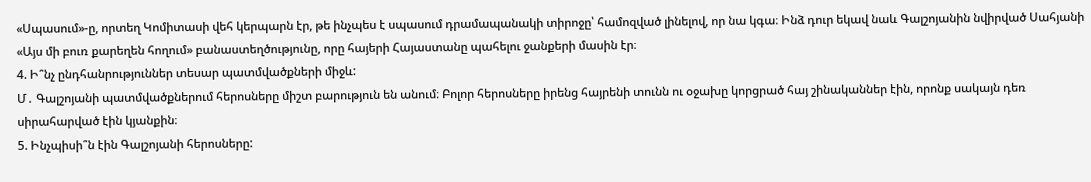«Սպասում»-ը, որտեղ Կոմիտասի վեհ կերպարն էր, թե ինչպես է սպասում դրամապանակի տիրոջը՝ համոզված լինելով, որ նա կգա։ Ինձ դուր եկավ նաև Գալշոյանին նվիրված Սահյանի «Այս մի բուռ քարեղեն հողում» բանաստեղծությունը, որը հայերի Հայաստանը պահելու ջանքերի մասին էր։
4. Ի՞նչ ընդհանրություններ տեսար պատմվածքների միջև:
Մ․ Գալշոյանի պատմվածքներում հերոսները միշտ բարություն են անում։ Բոլոր հերոսները իրենց հայրենի տունն ու օջախը կորցրած հայ շինականներ էին, որոնք սակայն դեռ սիրահարված էին կյանքին։
5. Ինչպիսի՞ն էին Գալշոյանի հերոսները: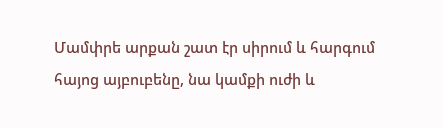Մամփրե արքան շատ էր սիրում և հարգում հայոց այբուբենը, նա կամքի ուժի և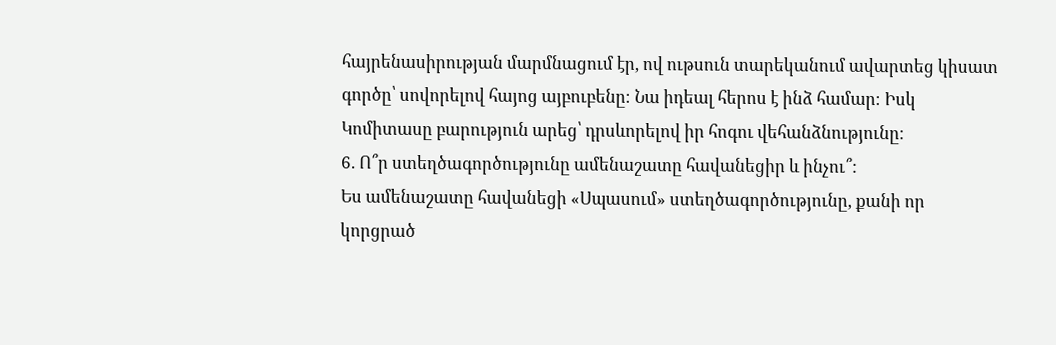հայրենասիրության մարմնացում էր, ով ութսուն տարեկանում ավարտեց կիսատ գործը՝ սովորելով հայոց այբուբենը։ Նա իդեալ հերոս է ինձ համար։ Իսկ Կոմիտասը բարություն արեց՝ դրսևորելով իր հոգու վեհանձնությունը։
6. Ո՞ր ստեղծագործությունը ամենաշատը հավանեցիր և ինչու՞:
Ես ամենաշատը հավանեցի «Սպասում» ստեղծագործությունը, քանի որ կորցրած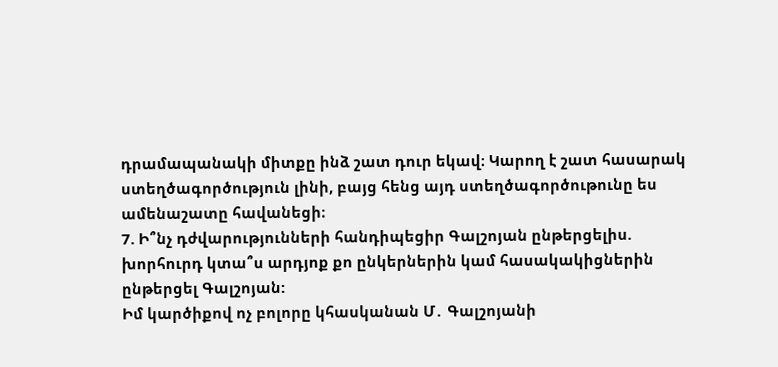դրամապանակի միտքը ինձ շատ դուր եկավ։ Կարող է շատ հասարակ ստեղծագործություն լինի, բայց հենց այդ ստեղծագործութունը ես ամենաշատը հավանեցի։
7. Ի՞նչ դժվարությունների հանդիպեցիր Գալշոյան ընթերցելիս. խորհուրդ կտա՞ս արդյոք քո ընկերներին կամ հասակակիցներին ընթերցել Գալշոյան:
Իմ կարծիքով ոչ բոլորը կհասկանան Մ․ Գալշոյանի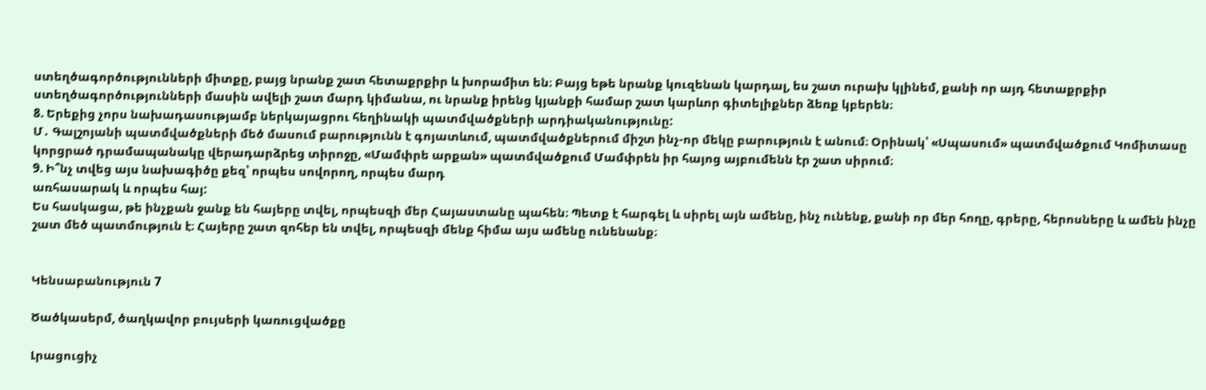ստեղծագործությունների միտքը, բայց նրանք շատ հետաքրքիր և խորամիտ են։ Բայց եթե նրանք կուզենան կարդալ, ես շատ ուրախ կլինեմ, քանի որ այդ հետաքրքիր ստեղծագործությունների մասին ավելի շատ մարդ կիմանա, ու նրանք իրենց կյանքի համար շատ կարևոր գիտելիքներ ձեռք կբերեն։
8. Երեքից չորս նախադասությամբ ներկայացրու հեղինակի պատմվածքների արդիականությունը:
Մ․ Գալշոյանի պատմվածքների մեծ մասում բարությունն է գոյատևում, պատմվածքներում միշտ ինչ-որ մեկը բարություն է անում։ Օրինակ՝ «Սպասում» պատմվածքում Կոմիտասը կորցրած դրամապանակը վերադարձրեց տիրոջը, «Մամփրե արքան» պատմվածքում Մամփրեն իր հայոց այբումենն էր շատ սիրում։
9. Ի՞նչ տվեց այս նախագիծը քեզ՝ որպես սովորող, որպես մարդ
առհասարակ և որպես հայ:
Ես հասկացա, թե ինչքան ջանք են հայերը տվել, որպեսզի մեր Հայաստանը պահեն։ Պետք է հարգել և սիրել այն ամենը, ինչ ունենք, քանի որ մեր հողը, գրերը, հերոսները և ամեն ինչը շատ մեծ պատմություն է։ Հայերը շատ զոհեր են տվել, որպեսզի մենք հիմա այս ամենը ունենանք։


Կենսաբանություն 7

Ծածկասերմ, ծաղկավոր բույսերի կառուցվածքը

Լրացուցիչ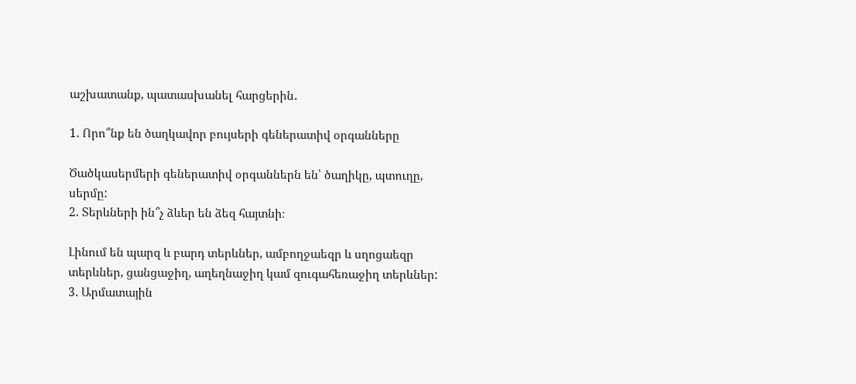աշխատանք, պատասխանել հարցերին․

1. Որո՞նք են ծաղկավոր բույսերի գեներատիվ օրգանները

Ծածկասերմերի գեներատիվ օրգաններն են՝ ծաղիկը, պտուղը, սերմը:
2. Տերևների ին՞չ ձևեր են ձեզ հայտնի։

Լինում են պարզ և բարդ տերևներ, ամբողջաեզր և սղոցաեզր տերևներ, ցանցաջիղ, աղեղնաջիղ կամ զուգահեռաջիղ տերևներ:
3. Արմատային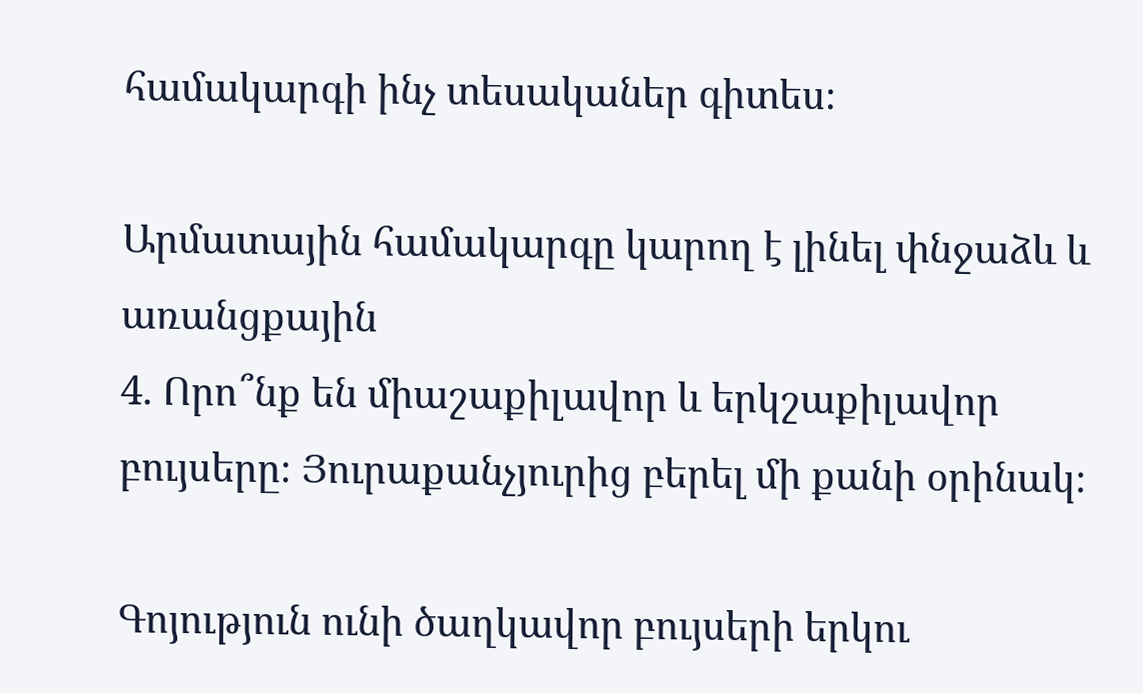համակարգի ինչ տեսականեր գիտես։

Արմատային համակարգը կարող է լինել փնջաձև և առանցքային
4. Որո՞նք են միաշաքիլավոր և երկշաքիլավոր բույսերը։ Յուրաքանչյուրից բերել մի քանի օրինակ։

Գոյություն ունի ծաղկավոր բույսերի երկու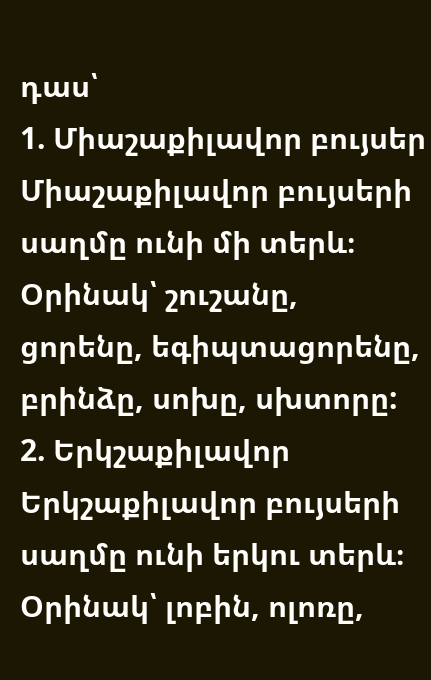դաս՝
1. Միաշաքիլավոր բույսեր
Միաշաքիլավոր բույսերի սաղմը ունի մի տերև։ Օրինակ՝ շուշանը, ցորենը, եգիպտացորենը, բրինձը, սոխը, սխտորը:
2. Երկշաքիլավոր
Երկշաքիլավոր բույսերի սաղմը ունի երկու տերև։ Օրինակ՝ լոբին, ոլոռը,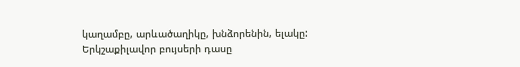կաղամբը, արևածաղիկը, խնձորենին, ելակը:
Երկշաքիլավոր բույսերի դասը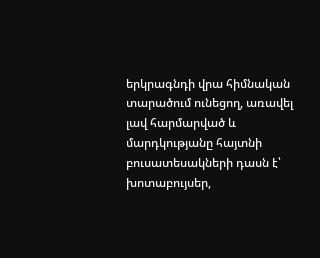երկրագնդի վրա հիմնական տարածում ունեցող, առավել լավ հարմարված և մարդկությանը հայտնի բուսատեսակների դասն է՝ խոտաբույսեր,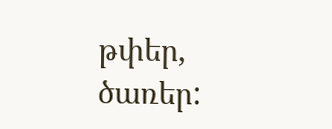թփեր, ծառեր: